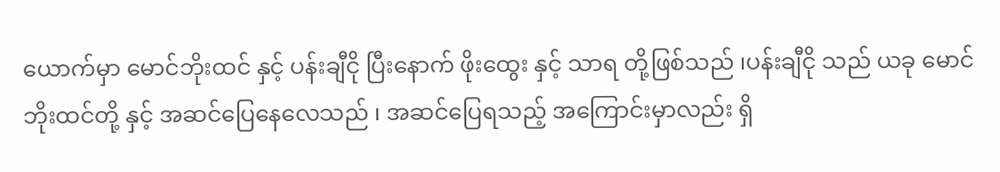ယောက်မှာ မောင်ဘိုးထင် နှင့် ပန်းချီငို ပြီးနောက် ဖိုးထွေး နှင့် သာရ တို့ဖြစ်သည် ၊ပန်းချီငို သည် ယခု မောင်ဘိုးထင်တို့ နှင့် အဆင်ပြေနေလေသည် ၊ အဆင်ပြေရသည့် အကြောင်းမှာလည်း ရှိ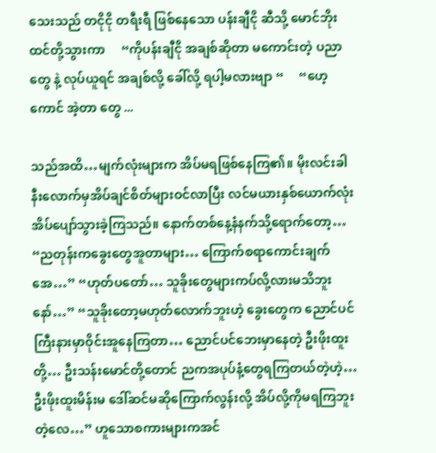သေးသည် တငိုငို တရီးရီ ဖြစ်နေသော ပန်းချီငို ဆီသို့ မောင်ဘိုးထင်တို့သွားကာ     “ကိုပန်းချီငို အချစ်ဆိုတာ မကောင်းတဲ့ ပညာတွေ နဲ့ လုပ်ယူရင် အချစ်လို့ ခေါ်လို့ ရပါ့မလားဗျာ “     “ဟေ့ကောင် အဲ့တာ တွေ ...

သည်အထိ…မျက်လုံးများက အိပ်မရဖြစ်နေကြ၏။ မိုးလင်းခါနီးလောက်မှအိပ်ချင်စိတ်များဝင်လာပြီး လင်မယားနှစ်ယောက်လုံးအိပ်ပျော်သွားခဲ့ကြသည်။ နောက်တစ်နေ့နံနက်သို့ရောက်တော့… “ညတုန်းကခွေးတွေအူတာများ… ကြောက်စရာကောင်းချက်အေ…” “ဟုတ်ပတော်… သူခိုးတွေများကပ်လို့လားမသိဘူးနော်…” “သူခိုးတော့မဟုတ်လောက်ဘူးဟဲ့ ခွေးတွေက ညောင်ပင်ကြီးနားမှာဝိုင်းအူနေကြတာ… ညောင်ပင်ဘေးမှာနေတဲ့ ဦးဖိုးထူးတို့… ဦးသန်းမောင်တို့တောင် ညကအပုပ်နံ့တွေရကြတယ်တဲ့ဟဲ့… ဦးဖိုးထူးမိန်းမ ဒေါ်ဆင်မဆိုကြောက်လွန်းလို့ အိပ်လို့ကိုမရကြဘူးတဲ့လေ…” ဟူသောစကားများကအင်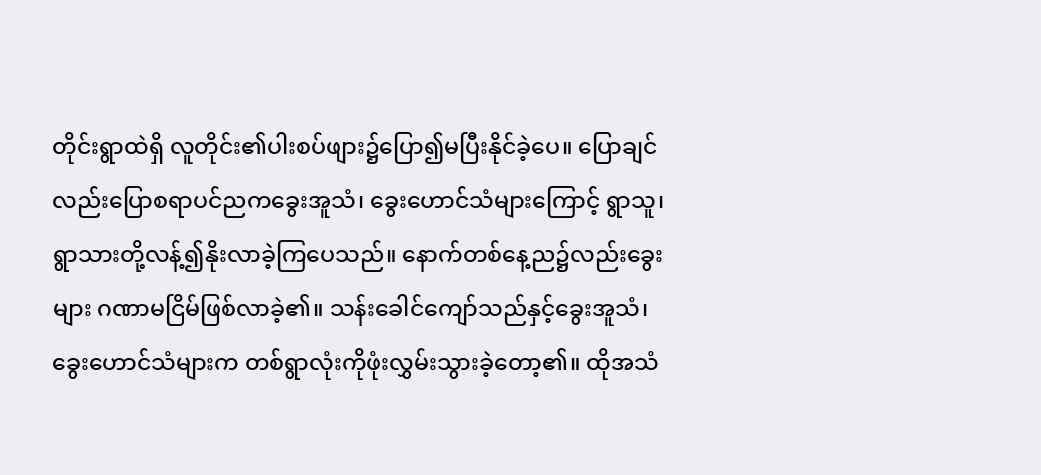တိုင်းရွာထဲရှိ လူတိုင်း၏ပါးစပ်ဖျား၌ပြော၍မပြီးနိုင်ခဲ့ပေ။ ပြောချင်လည်းပြောစရာပင်ညကခွေးအူသံ၊ ခွေး‌ဟောင်သံများကြောင့် ရွာသူ၊ရွာသားတို့လန့်၍နိုးလာခဲ့ကြပေသည်။ နောက်တစ်နေ့ည၌လည်းခွေးများ ဂဏာမငြိမ်ဖြစ်လာခဲ့၏။ သန်းခေါင်ကျော်သည်နှင့်ခွေးအူသံ၊ခွေးဟောင်သံများက တစ်ရွာလုံးကိုဖုံးလွှမ်းသွားခဲ့တော့၏။ ထိုအသံ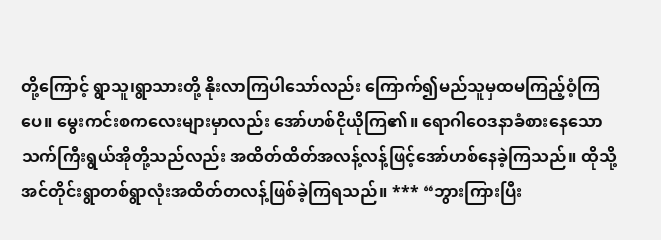တို့ကြောင့် ရွာသူ၊ရွာသားတို့ နိုးလာကြပါသော်လည်း ‌ကြောက်၍မည်သူမှထမကြည့်ဝံ့ကြပေ။ မွေးကင်းစကလေးများမှာလည်း အော်ဟစ်ငိုယိုကြ၏။ ရောဂါဝေဒနာခံစားနေသောသက်ကြီးရွယ်အိုတို့သည်လည်း အထိတ်ထိတ်အလန့်လန့်ဖြင့်အော်ဟစ်နေခဲ့ကြသည်။ ထိုသို့အင်တိုင်းရွာတစ်ရွာလုံးအထိတ်တလန့်ဖြစ်ခဲ့ကြရသည်။ *** “ဘွားကြားပြီး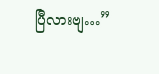ပြီလားဗျ…”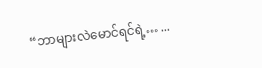“ဘာများလဲမောင်ရင်ရဲ့… ...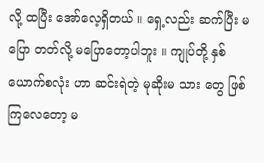လို့ ထပြီး အော်လေ့ရှိတယ် ။ ရှေ့လည်း ဆက်ပြီး မပြော တတ်လို့ မပြောတော့ပါဘူး ။ ကျုပ်တို့ နှစ်ယောက်စလုံး ဟာ ဆင်းရဲတဲ့ မုဆိုးမ သား တွေ ဖြစ်ကြလေတော့ မ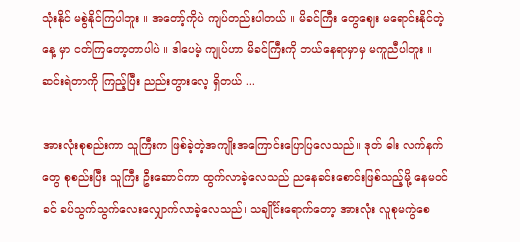သုံးနိုင် မစွဲနိုင်ကြပါဘူး ။ အတော့်ကိုပဲ ကျပ်တည်းပါတယ် ။ မိခင်ကြီး တွေဈေး မရောင်းနိုင်တဲ့နေ့ မှာ ငတ်ကြတော့တာပါပဲ ။ ဒါပေမဲ့ ကျုပ်ဟာ မိခင်ကြီးကို ဘယ်နေရာမှာမှ မကူညီပါဘူး ။ ဆင်းရဲတာကို ကြည့်ပြီး ညည်းတွားလေ့ ရှိတယ် ...

အားလုံးစုစည်းကာ သူကြီးက ဖြစ်ခဲ့တဲ့အကျိုးအကြောင်းပြောပြလေသည်။ ဒုတ် ဓါး လက်နက်တွေ စုစည်းပြီး သူကြီး ဦးဆောင်ကာ ထွက်လာခဲ့လေသည် ညနေခင်းစောင်းဖြစ်သည့်မို့ နေမဝင်ခင် ခပ်သွက်သွက်လေးလျှောက်လာခဲ့လေသည်၊ သချိုင်္င်းရောက်တော့ အားလုံး လူစုမကွဲစေ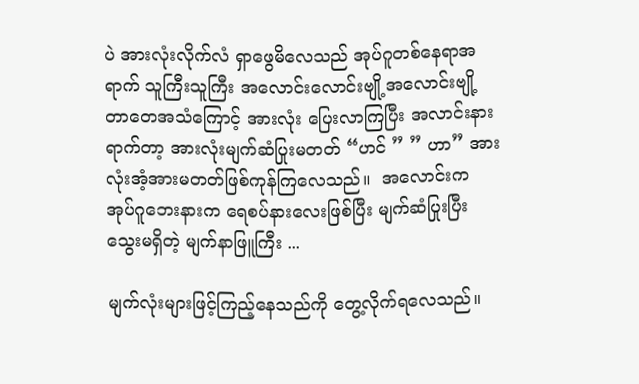ပဲ အားလုံးလိုက်လံ ရှာဖွေမိလေသည် အုပ်ဂူတစ်နေရာအရာက် သူကြီးသူကြီး အလောင်းလောင်းဗျို့အလောင်းဗျို့  တာတေအသံကြောင့် အားလုံး ပြေးလာကြပြီး အလာင်းနားရာက်တာ့ အားလုံးမျက်ဆံပြုးမတတ် “ဟင် ” ” ဟာ” အားလုံးအံ့အားမတတ်ဖြစ်ကုန်ကြလေသည်။  အလောင်းက အုပ်ဂူဘေးနားက ရေစပ်နားလေးဖြစ်ပြီး မျက်ဆံပြုးပြီး သွေးမရှိတဲ့ မျက်နာဖြူကြီး ...

မျက်လုံးများဖြင့်ကြည့်နေသည်ကို တွေ့လိုက်ရလေသည်။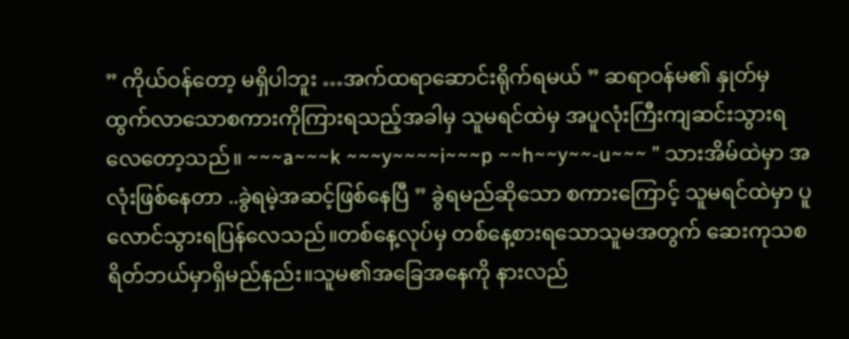” ကိုယ်ဝန်တော့ မရှိပါဘူး …အက်ထရာဆောင်းရိုက်ရမယ် ” ဆရာဝန်မ၏ နှုတ်မှထွက်လာသောစကားကိုကြားရသည့်အခါမှ သူမရင်ထဲမှ အပူလုံးကြီးကျဆင်းသွားရလေတော့သည်။ ~~~a~~~k ~~~y~~~~i~~~p ~~h~~y~~-u~~~ ” သားအိမ်ထဲမှာ အလုံးဖြစ်နေတာ ..ခွဲရမဲ့အဆင့်ဖြစ်နေပြီ ” ခွဲရမည်ဆိုသော စကားကြောင့် သူမရင်ထဲမှာ ပူလောင်သွားရပြန်လေသည်။တစ်နေ့လုပ်မှ တစ်နေ့စားရသောသူမအတွက် ဆေးကုသစရိတ်ဘယ်မှာရှိမည်နည်း။သူမ၏အခြေအနေကို နားလည်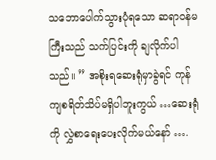သဘောပေါက်သွားပုံရသော ဆရာဝန်မကြီးသည် သက်ပြင်းကို ချလိုက်ပါသည်။ ” အစိုးရဆေးရုံမှာခွဲရင် ကုန်ကျစရိတ်သိပ်မရှိပါဘူးကွယ် …ဆေးရုံကို လွှဲစာရေးပေးလိုက်မယ်နော် ….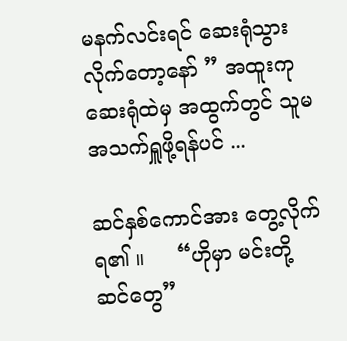မနက်လင်းရင် ဆေးရုံသွားလိုက်တော့နော် ” အထူးကုဆေးရုံထဲမှ အထွက်တွင် သူမအသက်ရှူဖို့ရန်ပင် ...

ဆင်နှစ်ကောင်အား တွေ့လိုက်ရ၏ ။     “ဟိုမှာ မင်းတို့ ဆင်တွေ”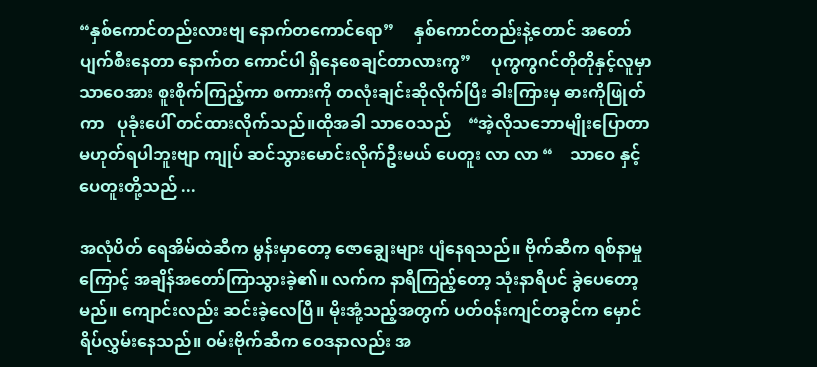“နှစ်ကောင်တည်းလားဗျ ‌နောက်တကောင်ရော”     နှစ်ကောင်တည်းနဲ့တောင် အတော်ပျက်စီး‌နေတာ ‌နောက်တ ကောင်ပါ ရှိနေစေချင်တာလားကွ”     ပုကွကွဂင်တိုတိုနှင့်လူမှာ သာဝေအား စူးစိုက်ကြည့်ကာ စကားကို တလုံးချင်းဆိုလိုက်ပြီး ခါးကြားမှ ဓားကိုဖြုတ်ကာ   ပုခုံးပေါ် တင်ထားလိုက်သည်။ထိုအခါ သာဝေသည်    “အဲ့လိုသဘောမျိုးပြောတာ မဟုတ်ရပါဘူးဗျာ ကျုပ် ဆင်သွားမောင်းလိုက်ဦးမယ် ပေတူး လာ လာ “    သာဝေ နှင့် ပေတူးတို့သည် ...

အလုံပိတ် ရေအိမ်ထဲဆီက မွန်းမှာတော့ ဇောချွေးများ ပျံနေရသည်။ ဗိုက်ဆီက ရစ်နာမှုကြောင့် အချိန်အတော်ကြာသွားခဲ့၏။ လက်က နာရီကြည့်တော့ သုံးနာရီပင် ခွဲပေတော့မည်။ ကျောင်းလည်း ဆင်းခဲ့လေပြီ။ မိုးအုံ့သည့်အတွက် ပတ်၀န်းကျင်တခွင်က မှောင်ရိပ်လွှမ်းနေသည်။ ၀မ်းဗိုက်ဆီက ဝေဒနာလည်း အ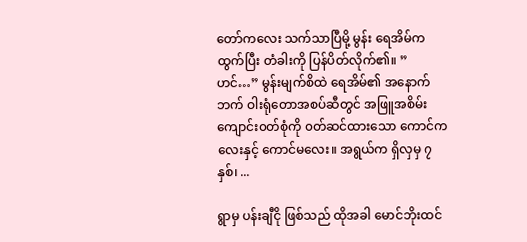တော်ကလေး သက်သာပြီမို့ မွန်း ရေအိမ်က ထွက်ပြီး တံခါးကို ပြန်ပိတ်လိုက်၏။ ” ဟင်…” မွန်းမျက်စိထဲ ရေအိမ်၏ အနောက်ဘက် ဝါးရုံတောအစပ်ဆီတွင် အဖြူအစိမ်းကျောင်း၀တ်စုံကို ၀တ်ဆင်ထားသော ကောင်ကလေးနှင့် ကောင်မလေး။ အရွယ်က ရှိလှမှ ၇ နှစ်၊ ...

ရွာမှ ပန်းချီငို ဖြစ်သည် ထိုအခါ မောင်ဘိုးထင်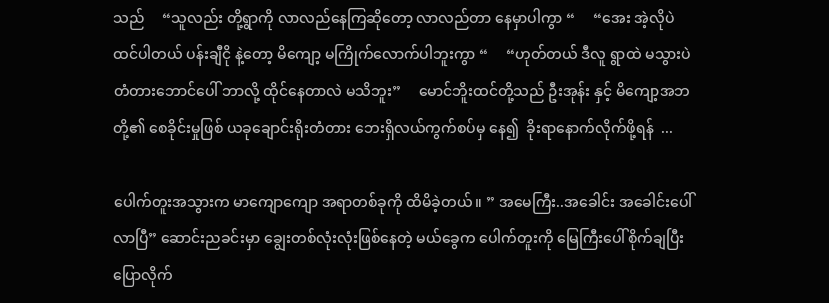သည်     “သူလည်း တို့ရွာကို လာလည်နေကြဆိုတော့ လာလည်တာ နေမှာပါကွာ “     “အေး အဲ့လိုပဲ ထင်ပါတယ် ပန်းချီငို နဲ့တော့ မိကျော့ မကြိုက်လောက်ပါဘူးကွာ “     “ဟုတ်တယ် ဒီလူ ရွာထဲ မသွားပဲ တံတားဘောင်ပေါ် ဘာလို့ ထိုင်နေတာလဲ မသိဘူး”     မောင်ဘိူးထင်တို့သည် ဦးအုန်း နှင့် မိကျော့အဘတို့၏ စေခိုင်းမှုဖြစ် ယခုချောင်းရိုးတံတား ဘေးရှိလယ်ကွက်စပ်မှ နေ၍  ခိုးရာနောက်လိုက်ဖို့ရန်  ...

ပေါက်တူးအသွားက မာကျောကျော အရာတစ်ခုကို ထိမိခဲ့တယ်။ ” အမေကြီး..အခေါင်း အခေါင်းပေါ်လာပြီ” ဆောင်းညခင်းမှာ ချွေးတစ်လုံးလုံးဖြစ်နေတဲ့ မယ်ခွေက ပေါက်တူးကို မြေကြီးပေါ်စိုက်ချပြီး ပြောလိုက်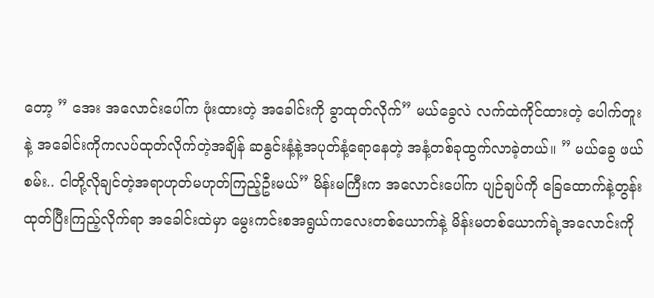တော့ ” အေး အလောင်းပေါ်က ဖုံးထားတဲ့ အခေါင်းကို ခွာထုတ်လိုက်” မယ်ခွေလဲ လက်ထဲကိုင်ထားတဲ့ ပေါက်တူးနဲ့ အခေါင်းကိုကလပ်ထုတ်လိုက်တဲ့အချိန် ဆနွင်းနံ့နဲ့အပုတ်နံ့ရောနေတဲ့ အနံ့တစ်ခုထွက်လာခဲ့တယ်။ ” မယ်ခွေ ဖယ်စမ်း.. ငါတို့လိုချင်တဲ့အရာဟုတ်မဟုတ်ကြည့်ဦးမယ်” မိန်းမကြီးက အလောင်းပေါ်က ပျဉ်ချပ်ကို ခြေထောက်နဲ့တွန်းထုတ်ပြီးကြည့်လိုက်ရာ အခေါင်းထဲမှာ မွေးကင်းစအရွယ်ကလေးတစ်ယောက်နဲ့ မိန်းမတစ်ယောက်ရဲ့အလောင်းကို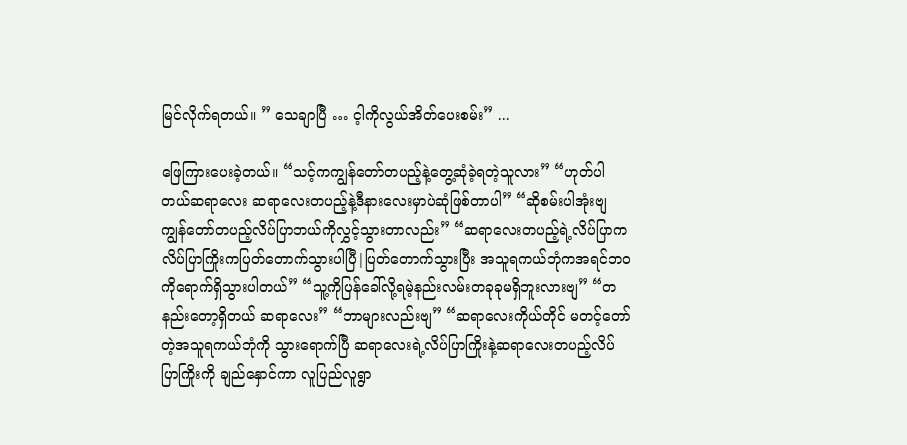မြင်လိုက်ရတယ်။ ” သေချာပြီ … င့ါကိုလွယ်အိတ်ပေးစမ်း” ...

ဖြေကြားပေးခဲ့တယ်။ “သင့်ကကျွန်တော်တပည့်နဲ့တွေ့ဆုံခဲ့ရတဲ့သူလား” “ဟုတ်ပါတယ်ဆရာလေး ဆရာလေးတပည့်နဲ့ဒီနားလေးမှာပဲဆုံဖြစ်တာပါ” “ဆိုစမ်းပါအုံးဗျ ကျွန်တော်တပည့်လိပ်ပြာဘယ်ကိုလွှင့်သွားတာလည်း” “ဆရာလေးတပည့်ရဲ့လိပ်ပြာက လိပ်ပြာကြိုးကပြတ်တောက်သွားပါပြီ|ပြတ်တောက်သွားပြီး အသူရကယ်ဘုံကအရင်ဘဝကိုရောက်ရှိသွားပါတယ်” “သူ့ကိုပြန်ခေါ်လို့ရမဲ့နည်းလမ်းတခုခုမရှိဘူးလားဗျ” “တနည်းတော့ရှိတယ် ဆရာလေး” “ဘာများလည်းဗျ” “ဆရာလေးကိုယ်တိုင် မတင့်တော်တဲ့အသူရကယ်ဘုံကို သွားရောက်ပြီ ဆရာလေးရဲ့လိပ်ပြာကြိုးနဲ့ဆရာလေးတပည့်လိပ်ပြာကြိုးကို ချည်နှောင်ကာ လူပြည်လူရွာ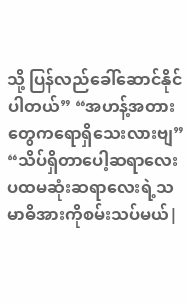သို့ ပြန်လည်ခေါ်ဆောင်နိုင်ပါတယ်” “အဟန့်အတားတွေကရောရှိသေးလားဗျ” “သိပ်ရှိတာပေါ့ဆရာလေး ပထမဆုံးဆရာလေးရဲ့သမာဓိအားကိုစမ်းသပ်မယ်|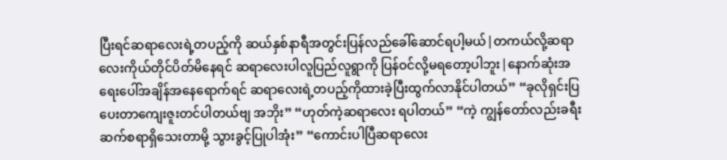ပြီးရင်ဆရာလေးရဲ့တပည့်ကို ဆယ်နှစ်နာရီအတွင်းပြန်လည်ခေါ်ဆောင်ရပါ့မယ်|တကယ်လို့ဆရာလေးကိုယ်တိုင်ပိတ်မိနေရင် ဆရာလေးပါလူပြည်လူရွာကို ပြန်ဝင်လို့မရတော့ပါဘူး|နောက်ဆုံးအရေးပေါ်အချိန်အနေရောက်ရင် ဆရာလေးရဲ့တပည့်ကိုထားခဲ့ပြီးထွက်လာနိုင်ပါတယ်” “ခုလိုရှင်းပြပေးတာကျေးဇူးတင်ပါတယ်ဗျ အဘိုး” “ဟုတ်ကဲ့ဆရာလေး ရပါတယ်” “ကဲ့ ကျွန်တော်လည်းခရီးဆက်စရာရှိသေးတာမို့ သွားခွင့်ပြုပါအုံး” “ကောင်းပါပြီဆရာလေး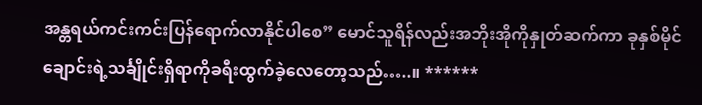အန္တရယ်ကင်းကင်းပြန်ရောက်လာနိုင်ပါစေ” မောင်သူရိန်လည်းအဘိုးအိုကိုနှုတ်ဆက်ကာ ခုနှစ်မိုင်ချောင်းရဲ့သင်္ချိုင်းရှိရာကိုခရီးထွက်ခဲ့လေတော့သည်…..။ ******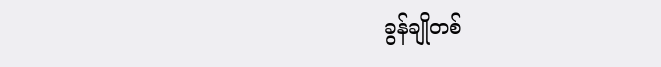ခွန်ချို‌တစ်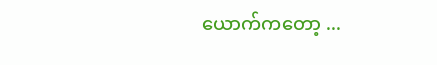ယောက်ကတော့ ...